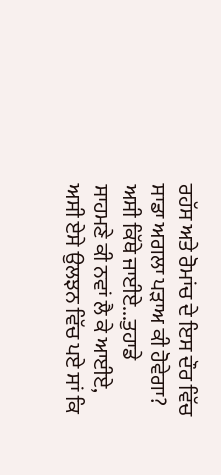ਰਹੱਸ ਅਤੇ ਰੋਮਾਂਚ ਦੇ ਇਸ ਦੌਰ ਵਿੱਚ ਸਾਡਾ ਅਗਲਾ ਪੜਾਅ ਕੀ ਹੋਵੇਗਾ? ਅਸੀ ਕਿੱਥੇ ਜਾਈਏ...ਤੁਹਾਡੇ ਸਾਹਮਣੇ ਕੀ ਨਵਾਂ ਲੈ ਕੇ ਆਈਏ, ਅਸੀ ਏਸੇ ਉਲਝਨ ਵਿੱਚ ਪਏ ਸਾਂ ਕਿ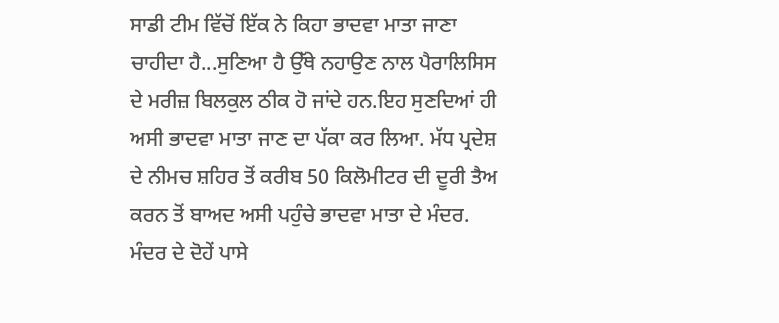ਸਾਡੀ ਟੀਮ ਵਿੱਚੋਂ ਇੱਕ ਨੇ ਕਿਹਾ ਭਾਦਵਾ ਮਾਤਾ ਜਾਣਾ ਚਾਹੀਦਾ ਹੈ...ਸੁਣਿਆ ਹੈ ਉੱਥੇ ਨਹਾਉਣ ਨਾਲ ਪੈਰਾਲਿਸਿਸ ਦੇ ਮਰੀਜ਼ ਬਿਲਕੁਲ ਠੀਕ ਹੋ ਜਾਂਦੇ ਹਨ.ਇਹ ਸੁਣਦਿਆਂ ਹੀ ਅਸੀ ਭਾਦਵਾ ਮਾਤਾ ਜਾਣ ਦਾ ਪੱਕਾ ਕਰ ਲਿਆ. ਮੱਧ ਪ੍ਰਦੇਸ਼ ਦੇ ਨੀਮਚ ਸ਼ਹਿਰ ਤੋਂ ਕਰੀਬ 50 ਕਿਲੋਮੀਟਰ ਦੀ ਦੂਰੀ ਤੈਅ ਕਰਨ ਤੋਂ ਬਾਅਦ ਅਸੀ ਪਹੁੰਚੇ ਭਾਦਵਾ ਮਾਤਾ ਦੇ ਮੰਦਰ.
ਮੰਦਰ ਦੇ ਦੋਹੇਂ ਪਾਸੇ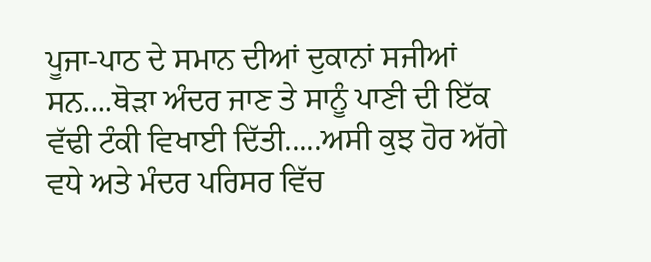ਪੂਜਾ-ਪਾਠ ਦੇ ਸਮਾਨ ਦੀਆਂ ਦੁਕਾਨਾਂ ਸਜੀਆਂ ਸਨ....ਥੋੜਾ ਅੰਦਰ ਜਾਣ ਤੇ ਸਾਨੂੰ ਪਾਣੀ ਦੀ ਇੱਕ ਵੱਢੀ ਟੰਕੀ ਵਿਖਾਈ ਦਿੱਤੀ.....ਅਸੀ ਕੁਝ ਹੋਰ ਅੱਗੇ ਵਧੇ ਅਤੇ ਮੰਦਰ ਪਰਿਸਰ ਵਿੱਚ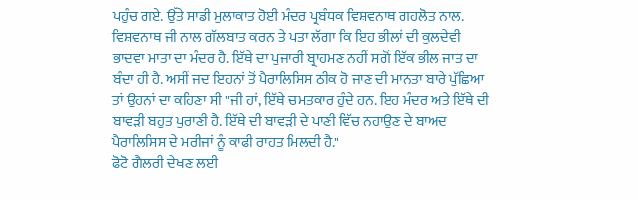ਪਹੁੰਚ ਗਏ. ਉੱਤੇ ਸਾਡੀ ਮੁਲਾਕਾਤ ਹੋਈ ਮੰਦਰ ਪ੍ਰਬੰਧਕ ਵਿਸ਼ਵਨਾਥ ਗਹਲੋਤ ਨਾਲ.
ਵਿਸ਼ਵਨਾਥ ਜੀ ਨਾਲ ਗੱਲਬਾਤ ਕਰਨ ਤੇ ਪਤਾ ਲੱਗਾ ਕਿ ਇਹ ਭੀਲਾਂ ਦੀ ਕੁਲਦੇਵੀ ਭਾਦਵਾ ਮਾਤਾ ਦਾ ਮੰਦਰ ਹੈ. ਇੱਥੇ ਦਾ ਪੁਜਾਰੀ ਬ੍ਰਾਹਮਣ ਨਹੀਂ ਸਗੋਂ ਇੱਕ ਭੀਲ ਜਾਤ ਦਾ ਬੰਦਾ ਹੀ ਹੈ. ਅਸੀਂ ਜਦ ਇਹਨਾਂ ਤੋਂ ਪੈਰਾਲਿਸਿਸ ਠੀਕ ਹੋ ਜਾਣ ਦੀ ਮਾਨਤਾ ਬਾਰੇ ਪੁੱਛਿਆ ਤਾਂ ਉਹਨਾਂ ਦਾ ਕਹਿਣਾ ਸੀ "ਜੀ ਹਾਂ, ਇੱਥੇ ਚਮਤਕਾਰ ਹੁੰਦੇ ਹਨ. ਇਹ ਮੰਦਰ ਅਤੇ ਇੱਥੇ ਦੀ ਬਾਵੜੀ ਬਹੁਤ ਪੁਰਾਣੀ ਹੈ. ਇੱਥੇ ਦੀ ਬਾਵੜੀ ਦੇ ਪਾਣੀ ਵਿੱਚ ਨਹਾਉਣ ਦੇ ਬਾਅਦ ਪੈਰਾਲਿਸਿਸ ਦੇ ਮਰੀਜਾਂ ਨੂੰ ਕਾਫੀ ਰਾਹਤ ਮਿਲਦੀ ਹੈ."
ਫੋਟੋ ਗੈਲਰੀ ਦੇਖਣ ਲਈ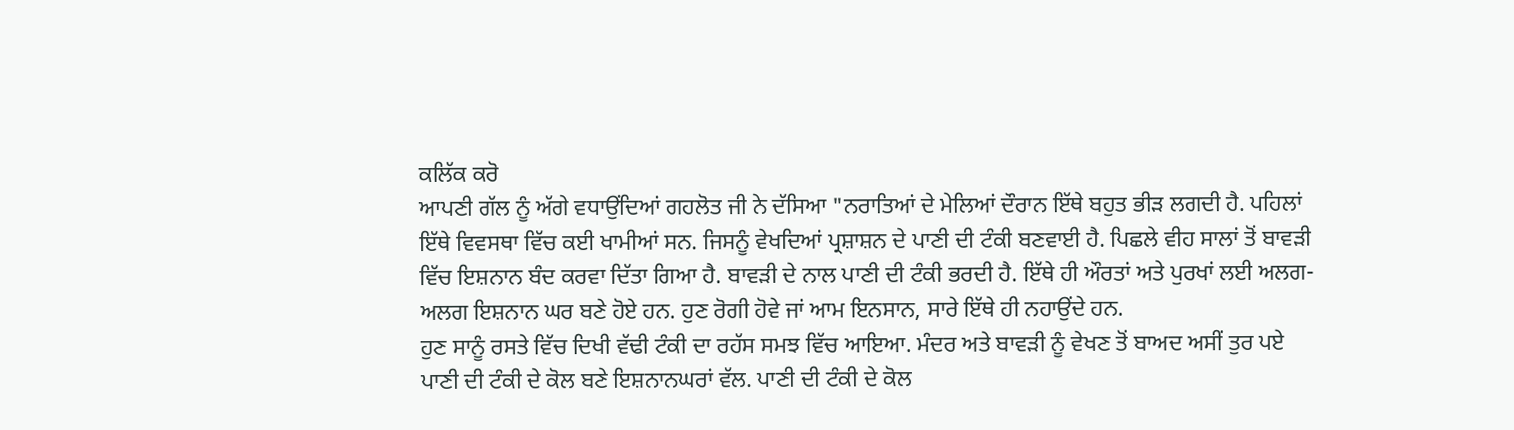ਕਲਿੱਕ ਕਰੋ
ਆਪਣੀ ਗੱਲ ਨੂੰ ਅੱਗੇ ਵਧਾਉਂਦਿਆਂ ਗਹਲੋਤ ਜੀ ਨੇ ਦੱਸਿਆ "ਨਰਾਤਿਆਂ ਦੇ ਮੇਲਿਆਂ ਦੌਰਾਨ ਇੱਥੇ ਬਹੁਤ ਭੀੜ ਲਗਦੀ ਹੈ. ਪਹਿਲਾਂ ਇੱਥੇ ਵਿਵਸਥਾ ਵਿੱਚ ਕਈ ਖਾਮੀਆਂ ਸਨ. ਜਿਸਨੂੰ ਵੇਖਦਿਆਂ ਪ੍ਰਸ਼ਾਸ਼ਨ ਦੇ ਪਾਣੀ ਦੀ ਟੰਕੀ ਬਣਵਾਈ ਹੈ. ਪਿਛਲੇ ਵੀਹ ਸਾਲਾਂ ਤੋਂ ਬਾਵੜੀ ਵਿੱਚ ਇਸ਼ਨਾਨ ਬੰਦ ਕਰਵਾ ਦਿੱਤਾ ਗਿਆ ਹੈ. ਬਾਵੜੀ ਦੇ ਨਾਲ ਪਾਣੀ ਦੀ ਟੰਕੀ ਭਰਦੀ ਹੈ. ਇੱਥੇ ਹੀ ਔਰਤਾਂ ਅਤੇ ਪੁਰਖਾਂ ਲਈ ਅਲਗ-ਅਲਗ ਇਸ਼ਨਾਨ ਘਰ ਬਣੇ ਹੋਏ ਹਨ. ਹੁਣ ਰੋਗੀ ਹੋਵੇ ਜਾਂ ਆਮ ਇਨਸਾਨ, ਸਾਰੇ ਇੱਥੇ ਹੀ ਨਹਾਉਂਦੇ ਹਨ.
ਹੁਣ ਸਾਨੂੰ ਰਸਤੇ ਵਿੱਚ ਦਿਖੀ ਵੱਢੀ ਟੰਕੀ ਦਾ ਰਹੱਸ ਸਮਝ ਵਿੱਚ ਆਇਆ. ਮੰਦਰ ਅਤੇ ਬਾਵੜੀ ਨੂੰ ਵੇਖਣ ਤੋਂ ਬਾਅਦ ਅਸੀਂ ਤੁਰ ਪਏ ਪਾਣੀ ਦੀ ਟੰਕੀ ਦੇ ਕੋਲ ਬਣੇ ਇਸ਼ਨਾਨਘਰਾਂ ਵੱਲ. ਪਾਣੀ ਦੀ ਟੰਕੀ ਦੇ ਕੋਲ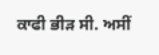ਕਾਫੀ ਭੀੜ ਸੀ. ਅਸੀਂ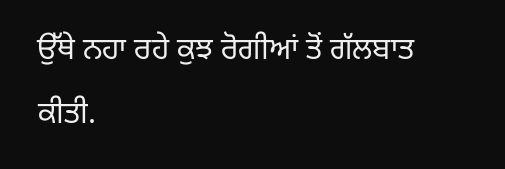ਉੱਥੇ ਨਹਾ ਰਹੇ ਕੁਝ ਰੋਗੀਆਂ ਤੋਂ ਗੱਲਬਾਤ ਕੀਤੀ.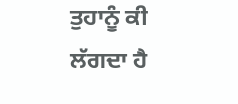ਤੁਹਾਨੂੰ ਕੀ ਲੱਗਦਾ ਹੈ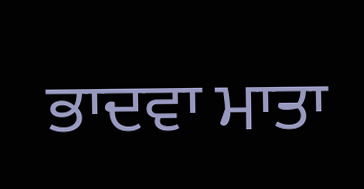ਭਾਦਵਾ ਮਾਤਾ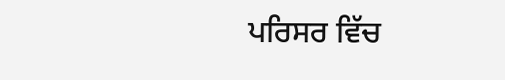ਪਰਿਸਰ ਵਿੱਚ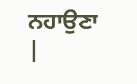ਨਹਾਉਣਾ
|